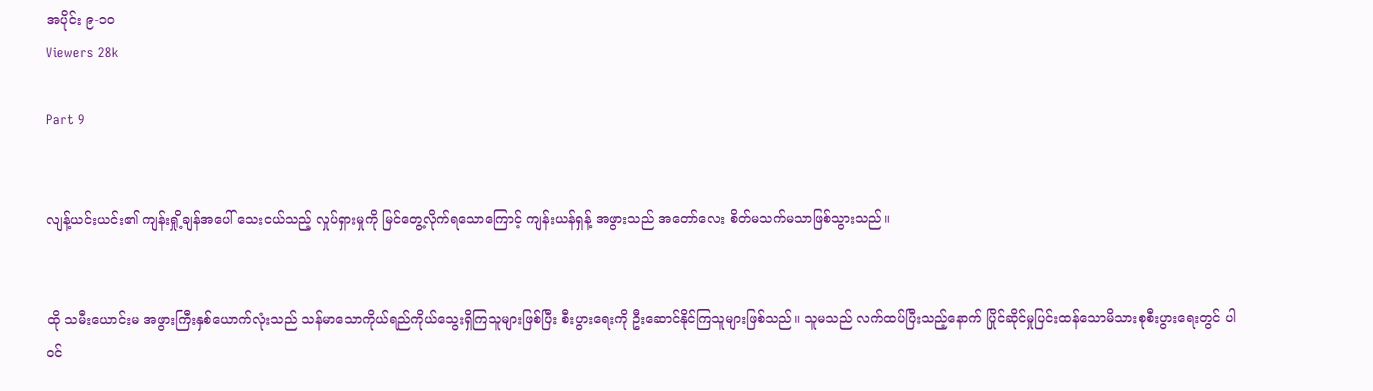အပိုင်း ၉-၁၀
Viewers 28k

Part 9


လျန့်ယင်းယင်း၏ ကျန်းရှို့ချန်အပေါ် သေးငယ်သည့် လှုပ်ရှားမှုကို မြင်တွေ့လိုက်ရသောကြောင့် ကျန်းယန်ရှန့် အဖွားသည် အတော်လေး စိတ်မသက်မသာဖြစ်သွားသည်။


ထို သမီးယောင်းမ အဖွားကြီးနှစ်ယောက်လုံးသည် သန်မာသောကိုယ်ရည်ကိုယ်သွေးရှိကြသူများဖြစ်ပြီး စီးပွားရေးကို ဦးဆောင်နိုင်ကြသူများဖြစ်သည်။ သူမသည် လက်ထပ်ပြီးသည့်နောက် ပြိုင်ဆိုင်မှုပြင်းထန်သောမိသားစုစီးပွားရေးတွင် ပါဝင်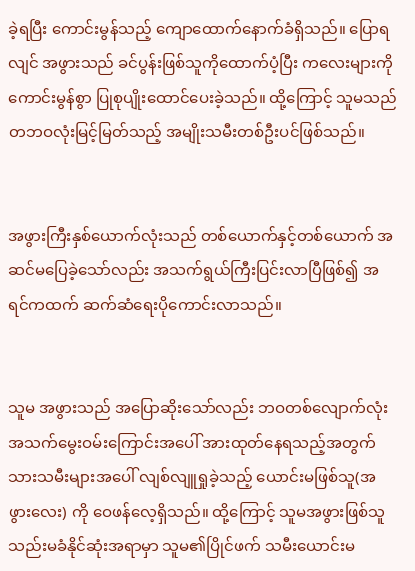ခဲ့ရပြီး ကောင်းမွန်သည့် ကျောထောက်နောက်ခံရှိသည်။ ပြောရလျင် အဖွားသည် ခင်ပွန်းဖြစ်သူကိုထောက်ပံ့ပြီး ကလေးများကိုကောင်းမွန်စွာ ပြုစုပျိုးထောင်ပေးခဲ့သည်။ ထို့ကြောင့် သူမသည် တဘဝလုံးမြင့်မြတ်သည့် အမျိုးသမီးတစ်ဦးပင်ဖြစ်သည်။


အဖွားကြီးနှစ်ယောက်လုံးသည် တစ်ယောက်နှင့်တစ်ယောက် အဆင်မပြေခဲ့သော်လည်း အသက်ရွယ်ကြီးပြင်းလာပြီဖြစ်၍ အရင်ကထက် ဆက်ဆံရေးပိုကောင်းလာသည်။


သူမ အဖွားသည် အပြောဆိုးသော်လည်း ဘဝတစ်လျောက်လုံး အသက်မွေးဝမ်းကြောင်းအပေါ် အားထုတ်နေရသည့်အတွက် သားသမီးများအပေါ် လျစ်လျူရှုခဲ့သည့် ယောင်းမဖြစ်သူ(အဖွားလေး) ကို ဝေဖန်လေ့ရှိသည်။ ထို့ကြောင့် သူမအဖွားဖြစ်သူ သည်းမခံနိုင်ဆုံးအရာမှာ သူမ၏ပြိုင်ဖက် သမီးယောင်းမ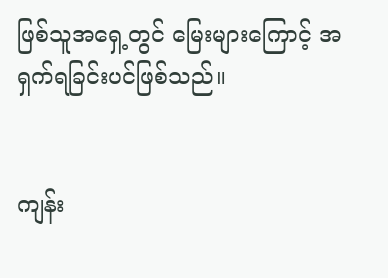ဖြစ်သူအရှေ့တွင် မြေးများကြောင့် အရှက်ရခြင်းပင်ဖြစ်သည်။


ကျန်း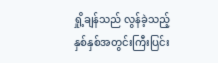ရှို့ချန်သည် လွန်ခဲ့သည့် နှစ်နှစ်အတွင်းကြီးပြင်း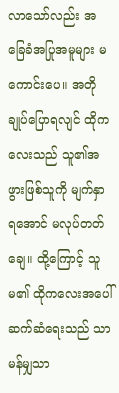လာသော်လည်း အခြေခံအပြုအမူများ မကောင်းပေ။ အတိုချုပ်ပြောရလျင် ထိုကလေးသည် သူ၏အဖွားဖြစ်သူကို မျက်နှာရအောင် မလုပ်တတ်ချေ။ ထို့ကြောင့် သူမ၏ ထိုကလေးအပေါ် ဆက်ဆံရေးသည် သာမန်မျှသာ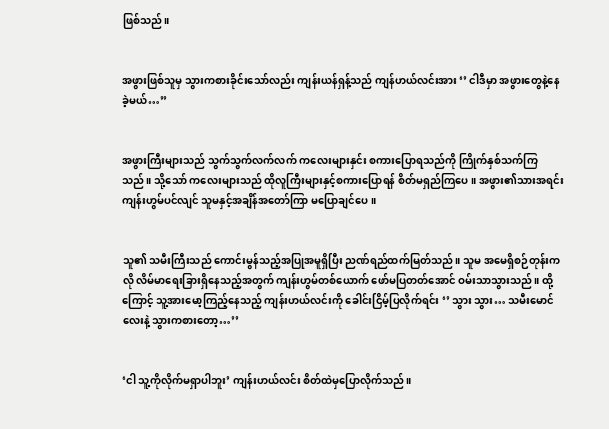ဖြစ်သည်။


အဖွားဖြစ်သူမှ သွားကစားခိုင်းသော်လည်း ကျန်းယန်ရှန့်သည် ကျန်ဟယ်လင်းအား ‘’ ငါဒီမှာ အဖွားတွေနဲ့နေခဲ့မယ်…’’


အဖွားကြီးများသည် သွက်သွက်လက်လက် ကလေးများနှင်း စကားပြောရသည်ကို ကြိုက်နှစ်သက်ကြသည်။ သို့သော် ကလေးများသည် ထိုလူကြီးများနှင့်စကားပြောရန် စိတ်မရှည်ကြပေ။ အဖွား၏သားအရင်း ကျန်းဟွမ်ပင်လျင် သူမနှင့်အချိန်အတော်ကြာ မပြောချင်ပေ။


သူ၏ သမီးကြီးသည် ကောင်းမွန်သည့်အပြုအမူရှိပြီး ညဏ်ရည်ထက်မြတ်သည်။ သူမ အမေရှိစဉ်တုန်းကလို လိမ်မာရေးခြားရှိနေသည့်အတွက် ကျန်းဟွမ်တစ်ယောက် ဖော်မပြတတ်အောင် ဝမ်းသာသွားသည်။ ထို့ကြောင့် သူ့အားမော့ကြည့်နေသည့် ကျန်းဟယ်လင်းကို ခေါင်းငြိမ့်ပြလိုက်ရင်း ‘’ သွား သွား… သမီးမောင်လေးနဲ့ သွားကစားတော့…’’


‘ငါ သူ့ကိုလိုက်မရှာပါဘူး’ ကျန်းဟယ်လင်း စိတ်ထဲမှပြောလိုက်သည်။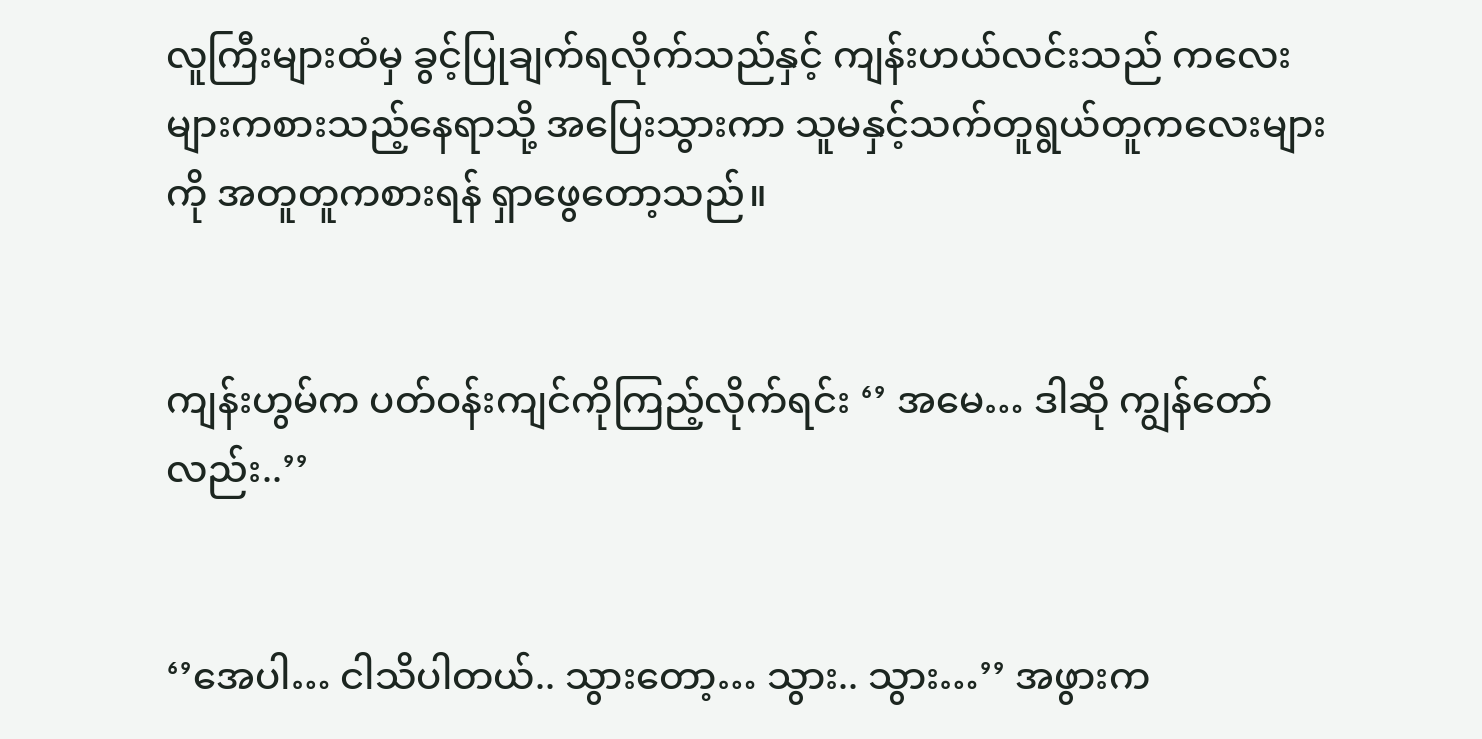လူကြီးများထံမှ ခွင့်ပြုချက်ရလိုက်သည်နှင့် ကျန်းဟယ်လင်းသည် ကလေးများကစားသည့်နေရာသို့ အပြေးသွားကာ သူမနှင့်သက်တူရွယ်တူကလေးများကို အတူတူကစားရန် ရှာဖွေတော့သည်။


ကျန်းဟွမ်က ပတ်ဝန်းကျင်ကိုကြည့်လိုက်ရင်း ‘’ အမေ… ဒါဆို ကျွန်တော်လည်း..’’


‘’အေပါ… ငါသိပါတယ်.. သွားတော့… သွား.. သွား…’’ အဖွားက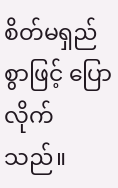စိတ်မရှည်စွာဖြင့် ပြောလိုက်သည်။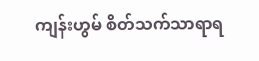ကျန်းဟွမ် စိတ်သက်သာရာရ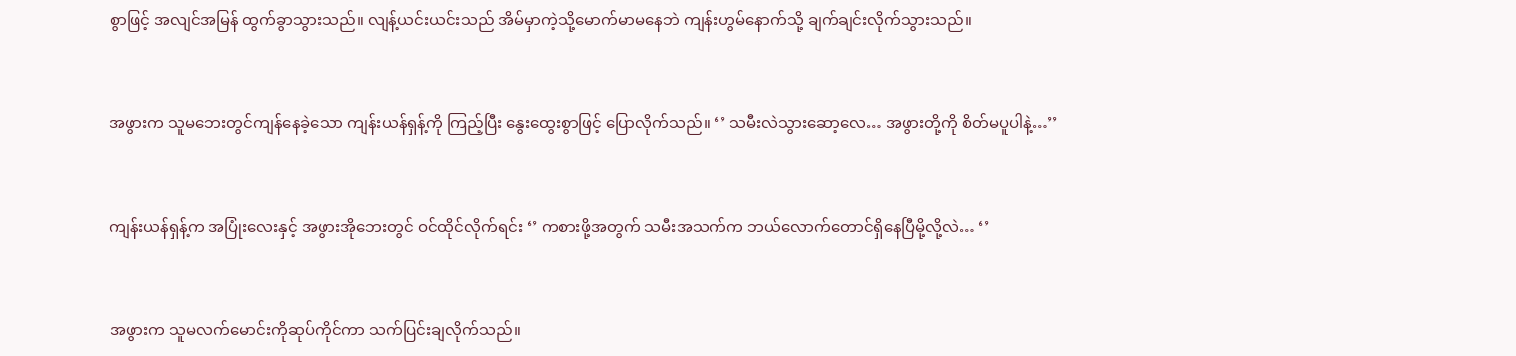စွာဖြင့် အလျင်အမြန် ထွက်ခွာသွားသည်။ လျန့်ယင်းယင်းသည် အိမ်မှာကဲ့သို့မောက်မာမနေဘဲ ကျန်းဟွမ်နောက်သို့ ချက်ချင်းလိုက်သွားသည်။


အဖွားက သူမဘေးတွင်ကျန်နေခဲ့သော ကျန်းယန်ရှန့်ကို ကြည့်ပြီး နွေးထွေးစွာဖြင့် ပြောလိုက်သည်။ ‘’ သမီးလဲသွားဆော့လေ… အဖွားတို့ကို စိတ်မပူပါနဲ့…’’


ကျန်းယန်ရှန့်က အပြုံးလေးနှင့် အဖွားအိုဘေးတွင် ဝင်ထိုင်လိုက်ရင်း ‘’ ကစားဖို့အတွက် သမီးအသက်က ဘယ်လောက်တောင်ရှိနေပြီမို့လို့လဲ… ‘’


အဖွားက သူမလက်မောင်းကိုဆုပ်ကိုင်ကာ သက်ပြင်းချလိုက်သည်။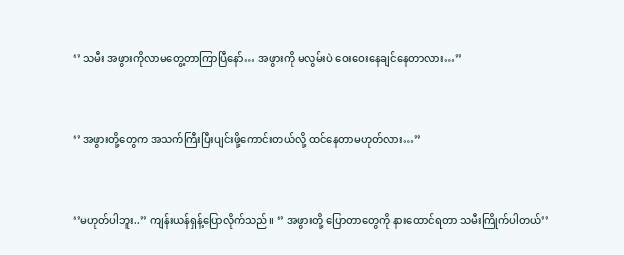‘’ သမီး အဖွားကိုလာမတွေ့တာကြာပြီနော်… အဖွားကို မလွမ်းပဲ ဝေးဝေးနေချင်နေတာလား…’’


‘’ အဖွားတို့တွေက အသက်ကြီးပြီးပျင်းဖို့ကောင်းတယ်လို့ ထင်နေတာမဟုတ်လား…’’


‘’မဟုတ်ပါဘူး..’’ ကျန်းယန်ရှန့်ပြောလိုက်သည်။ ‘’ အဖွားတို့ ပြောတာတွေကို နားထောင်ရတာ သမီးကြိုက်ပါတယ်’’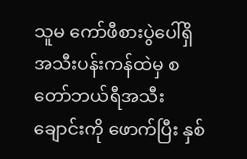သူမ ကော်ဖီစားပွဲပေါ်ရှိ အသီးပန်းကန်ထဲမှ စတော်ဘယ်ရီအသီးချောင်းကို ဖောက်ပြီး နှစ်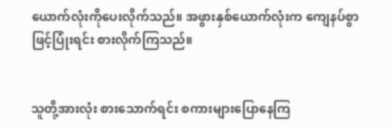ယောက်လုံးကိုပေးလိုက်သည်။ အဖွားနှစ်ယောက်လုံးက ကျေနပ်စွာဖြင့်ပြုံးရင်း စားလိုက်ကြသည်။


သူတို့အားလုံး စားသောက်ရင်း စကားများပြောနေကြ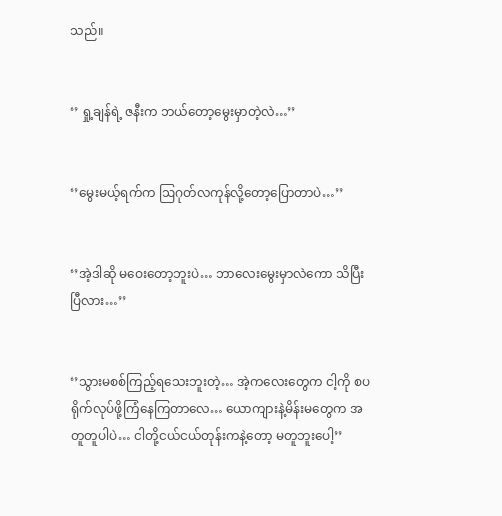သည်။


‘’ ရှု့ချန်ရဲ့ ဇနီးက ဘယ်တော့မွေးမှာတဲ့လဲ…’’


‘’မွေးမယ့်ရက်က ဩဂုတ်လကုန်လို့တော့ပြောတာပဲ…’’


‘’အဲ့ဒါဆို မဝေးတော့ဘူးပဲ… ဘာလေးမွေးမှာလဲကော သိပြီးပြီလား…’’


‘’သွားမစစ်ကြည့်ရသေးဘူးတဲ့… အဲ့ကလေးတွေက ငါ့ကို စပရိုက်လုပ်ဖို့ကြံနေကြတာလေ… ယောကျားနဲ့မိန်းမတွေက အတူတူပါပဲ… ငါတို့ငယ်ငယ်တုန်းကနဲ့တော့ မတူဘူးပေါ့’’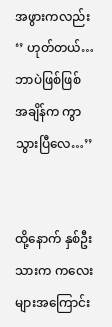အဖွားကလည်း ‘’ ဟုတ်တယ်… ဘာပဲဖြစ်ဖြစ် အချိန်က ကွာသွားပြီလေ…’’


ထို့နောက် နှစ်ဦးသားက ကလေးများအကြောင်း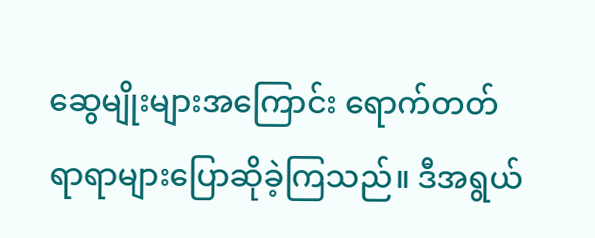ဆွေမျိုးများအကြောင်း ရောက်တတ်ရာရာများပြောဆိုခဲ့ကြသည်။ ဒီအရွယ်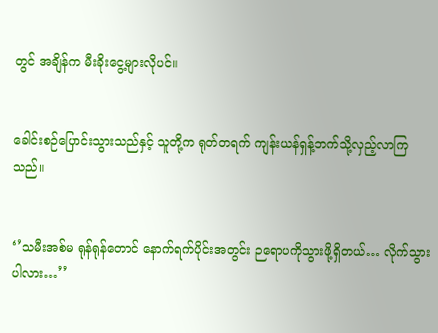တွင် အချိန်က မီးခိုးငွေ့များလိုပင်။


ခေါင်းစဉ်ပြောင်းသွားသည်နှင့် သူတို့က ရုတ်တရက် ကျန်းယန်ရှန့်ဘက်သို့လှည့်လာကြသည်။


‘’သမီးအစ်မ ရုန်ရုန်တောင် နောက်ရက်ပိုင်းအတွင်း ဉရောပကိုသွားဖို့ရှိတယ်… လိုက်သွားပါလား…’’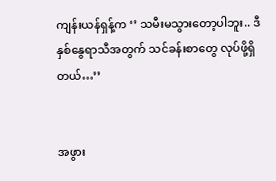ကျန်းယန်ရှန့်က ‘’ သမီးမသွားတော့ပါဘူး.. ဒီနှစ်နွေရာသီအတွက် သင်ခန်းစာတွေ လုပ်ဖို့ရှိတယ်…’’


အဖွား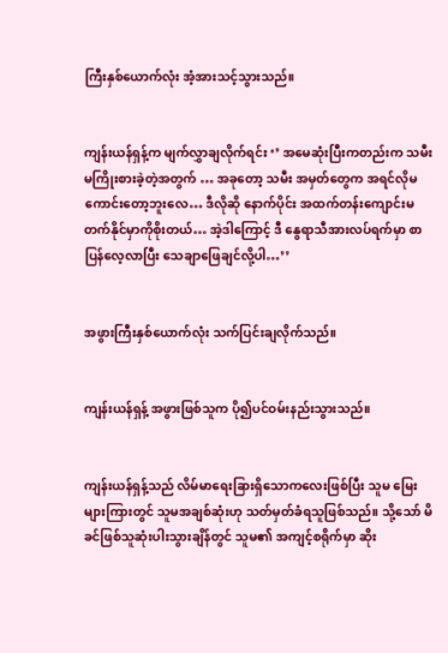ကြီးနှစ်ယောက်လုံး အံ့အားသင့်သွားသည်။


ကျန်းယန်ရှန့်က မျက်လွှာချလိုက်ရင်း ‘’ အမေဆုံးပြီးကတည်းက သမီးမကြိုးစားခဲ့တဲ့အတွက် … အခုတော့ သမီး အမှတ်တွေက အရင်လိုမကောင်းတော့ဘူးလေ… ဒီလိုဆို နောက်ပိုင်း အထက်တန်းကျောင်းမတက်နိုင်မှာကိုစိုးတယ်… အဲ့ဒါကြောင့် ဒီ နွေရာသီအားလပ်ရက်မှာ စာပြန်လေ့လာပြီး သေချာဖြေချင်လို့ပါ…’’


အဖွားကြီးနှစ်ယောက်လုံး သက်ပြင်းချလိုက်သည်။


ကျန်းယန်ရှန့် အဖွားဖြစ်သူက ပို၍ပင်ဝမ်းနည်းသွားသည်။


ကျန်းယန်ရှန့်သည် လိမ်မာရေးခြားရှိသောကလေးဖြစ်ပြီး သူမ မြေးများကြားတွင် သူမအချစ်ဆုံးဟု သတ်မှတ်ခံရသူဖြစ်သည်။ သို့သော် မိခင်ဖြစ်သူဆုံးပါးသွားချိန်တွင် သူမ၏ အကျင့်စရိုက်မှာ ဆိုး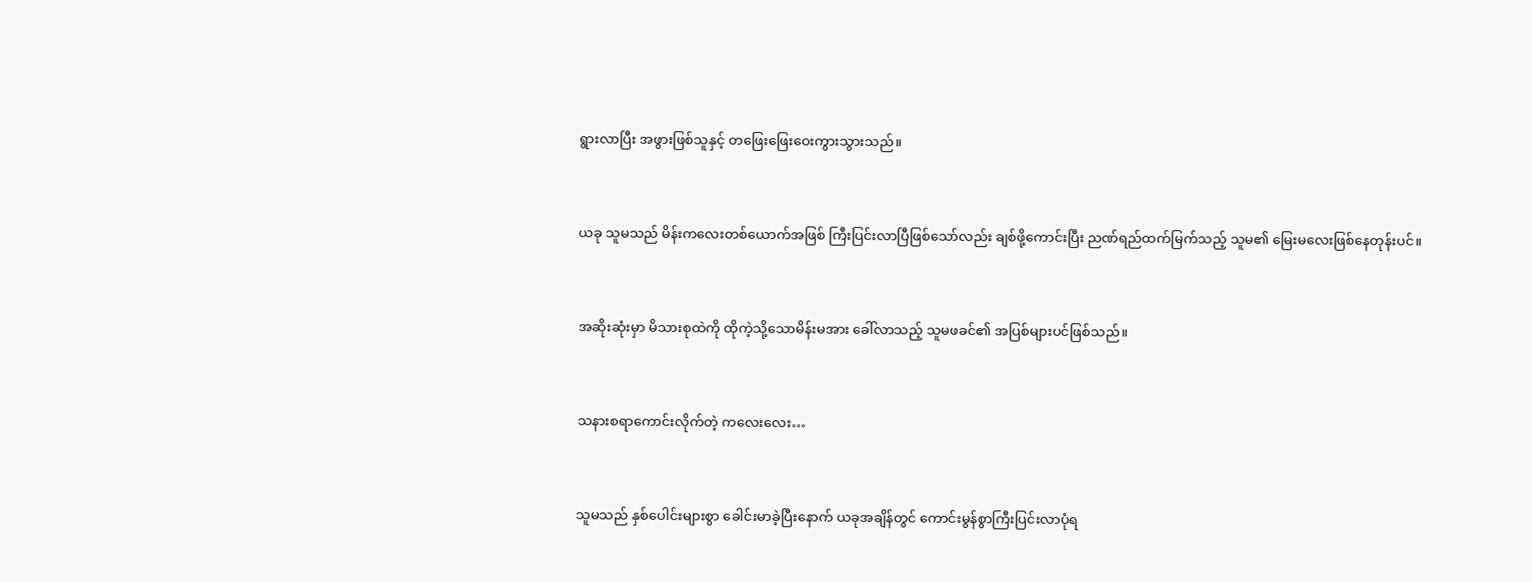ရွားလာပြီး အဖွားဖြစ်သူနှင့် တဖြေးဖြေးဝေးကွားသွားသည်။


ယခု သူမသည် မိန်းကလေးတစ်ယောက်အဖြစ် ကြီးပြင်းလာပြီဖြစ်သော်လည်း ချစ်ဖို့ကောင်းပြီး ညဏ်ရည်ထက်မြက်သည့် သူမ၏ မြေးမလေးဖြစ်နေတုန်းပင်။


အဆိုးဆုံးမှာ မိသားစုထဲကို ထိုကဲ့သို့သောမိန်းမအား ခေါ်လာသည့် သူမဖခင်၏ အပြစ်များပင်ဖြစ်သည်။


သနားစရာကောင်းလိုက်တဲ့ ကလေးလေး…


သူမသည် နှစ်ပေါင်းများစွာ ခေါင်းမာခဲ့ပြီးနောက် ယခုအချိန်တွင် ကောင်းမွန်စွာကြီးပြင်းလာပုံရ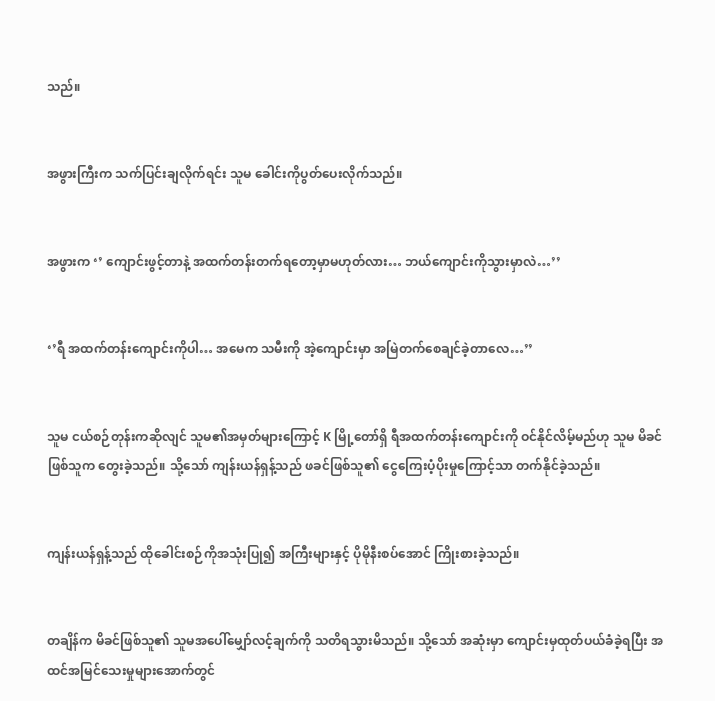သည်။


အဖွားကြီးက သက်ပြင်းချလိုက်ရင်း သူမ‌ ခေါင်းကိုပွတ်ပေးလိုက်သည်။


အဖွားက ‘’ ကျောင်းဖွင့်တာနဲ့ အထက်တန်းတက်ရတော့မှာမဟုတ်လား… ဘယ်ကျောင်းကိုသွားမှာလဲ…’’


‘’ရီ အထက်တန်းကျောင်းကိုပါ… အမေက သမီးကို အဲ့ကျောင်းမှာ အမြဲတက်စေချင်ခဲ့တာလေ…’’


သူမ ငယ်စဉ်တုန်းကဆိုလျင် သူမ၏အမှတ်များကြောင့် K မြို့တော်ရှိ ရီအထက်တန်းကျောင်းကို ဝင်နိုင်လိမ့်မည်ဟု သူမ မိခင်ဖြစ်သူက တွေးခဲ့သည်။ သို့သော် ကျန်းယန်ရှန့်သည် ဖခင်ဖြစ်သူ၏ ငွေကြေးပံ့ပိုးမှုကြောင့်သာ တက်နိုင်ခဲ့သည်။


ကျန်းယန်ရှန့်သည် ထိုခေါင်းစဉ်ကိုအသုံးပြု၍ အကြီးများနှင့် ပိုမိုနီးစပ်အောင် ကြိုးစားခဲ့သည်။


တချိန်က မိခင်ဖြစ်သူ၏ သူမအပေါ်မျှော်လင့်ချက်ကို သတိရသွားမိသည်။ သို့သော် အဆုံးမှာ ကျောင်းမှထုတ်ပယ်ခံခဲ့ရပြီး အထင်အမြင်သေးမှုများအောက်တွင်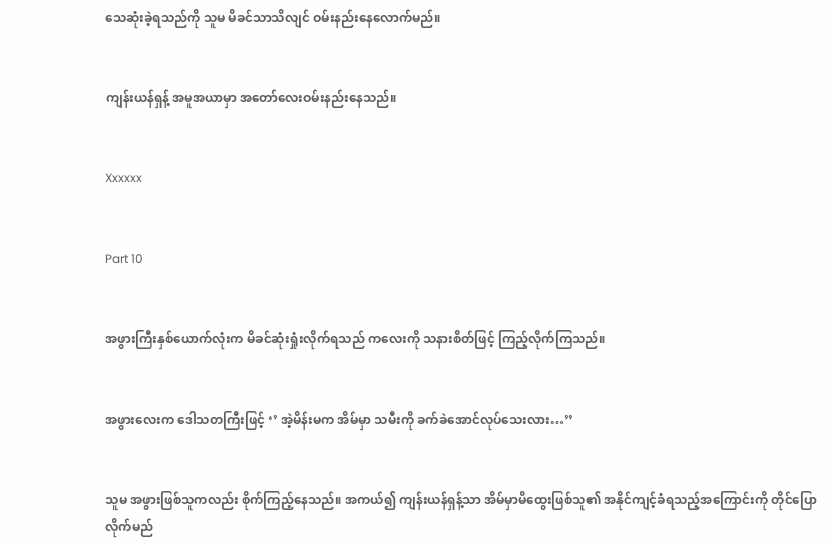သေဆုံးခဲ့ရသည်ကို သူမ မိခင်သာသိလျင် ဝမ်းနည်းနေလောက်မည်။


ကျန်းယန်ရှန့် အမူအယာမှာ အတော်လေးဝမ်းနည်းနေသည်။


Xxxxxx


Part 10


အဖွားကြီးနှစ်ယောက်လုံးက မိခင်ဆုံးရှုံးလိုက်ရသည် ကလေးကို သနားစိတ်ဖြင့် ကြည့်လိုက်ကြသည်။


အဖွားလေးက ဒေါသတကြီးဖြင့် ‘’ အဲ့မိန်းမက အိမ်မှာ သမီးကို ခက်ခဲအောင်လုပ်သေးလား…’’


သူမ အဖွားဖြစ်သူကလည်း စိုက်ကြည့်နေသည်။ အကယ်၍ ကျန်းယန်ရှန့်သာ အိမ်မှာမိထွေးဖြစ်သူ၏ အနိုင်ကျင့်ခံရသည့်အကြောင်းကို တိုင်ပြောလိုက်မည်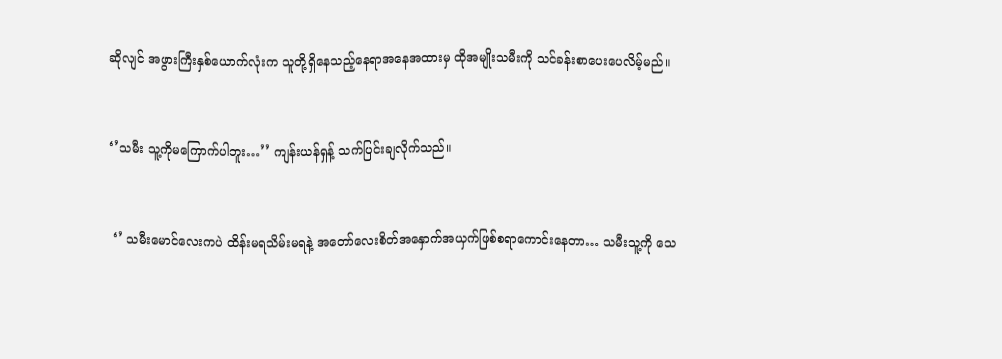ဆိုလျင် အဖွားကြီးနှစ်ယောက်လုံးက သူတို့ရှိနေသည့်နေရာအနေအထားမှ ထိုအမျိုးသမီးကို သင်ခန်းစာပေးပေလိမ့်မည်။


‘’သမီး သူ့ကိုမကြောက်ပါဘူး…’’ ကျန်းယန်ရှန့် သက်ပြင်းချလိုက်သည်။


 ‘’ သမီးမောင်လေးကပဲ ထိန်းမရသိမ်းမရနဲ့ အတော်လေးစိတ်အနှောက်အယှက်ဖြစ်စရာကောင်းနေတာ… သမီးသူ့ကို သေ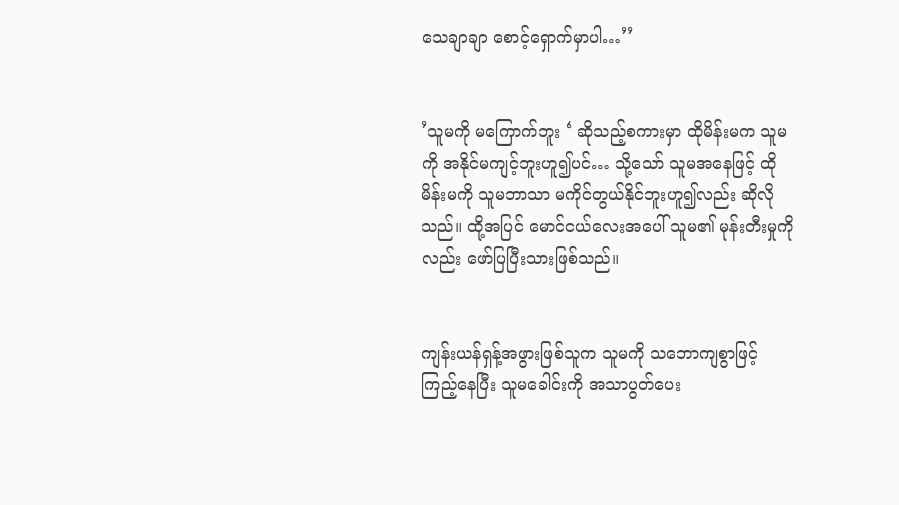သေချာချာ စောင့်ရှောက်မှာပါ…’’


’သူမကို မကြောက်ဘူး ‘ ဆိုသည့်စကားမှာ ထိုမိန်းမက သူမကို အနိုင်မကျင့်ဘူးဟူ၍ပင်… သို့သော် သူမအနေဖြင့် ထိုမိန်းမကို သူမဘာသာ မကိုင်တွယ်နိုင်ဘူးဟူ၍လည်း ဆိုလိုသည်။ ထို့အပြင် မောင်ငယ်လေးအပေါ် သူမ၏ မုန်းတီးမှုကိုလည်း ဖော်ပြပြီးသားဖြစ်သည်။


ကျန်းယန်ရှန့်အဖွားဖြစ်သူက သူမကို သဘောကျစွာဖြင့်ကြည့်နေပြီး သူမခေါင်းကို အသာပွတ်ပေး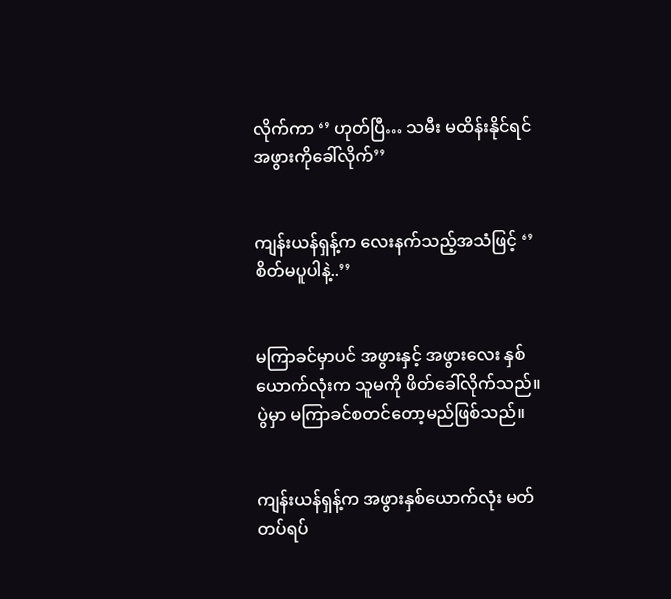လိုက်ကာ ‘’ ဟုတ်ပြီ… သမီး မထိန်းနိုင်ရင် အဖွားကိုခေါ်လိုက်’’


ကျန်းယန်ရှန့်က လေးနက်သည့်အသံဖြင့် ‘’ စိတ်မပူပါနဲ့..’’


မကြာခင်မှာပင် အဖွားနှင့် အဖွားလေး နှစ်ယောက်လုံးက သူမကို ဖိတ်ခေါ်လိုက်သည်။ ပွဲမှာ မကြာခင်စတင်တော့မည်ဖြစ်သည်။


ကျန်းယန်ရှန့်က အဖွားနှစ်ယောက်လုံး မတ်တပ်ရပ်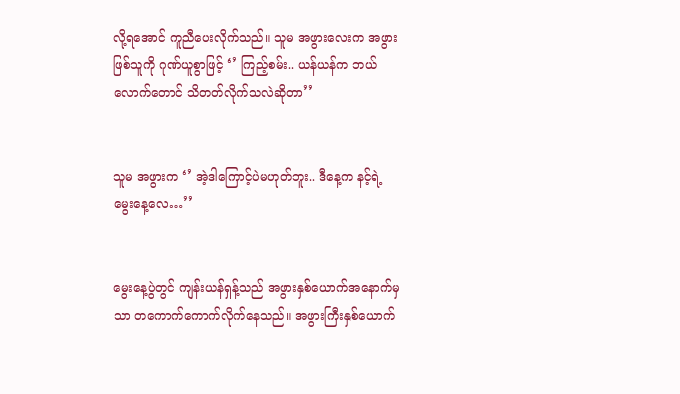လို့ရအောင် ကူညီပေးလိုက်သည်။ သူမ အဖွားလေးက အဖွားဖြစ်သူကို ဂုဏ်ယူစွာဖြင့် ‘’ ကြည့်စမ်း.. ယန်ယန်က ဘယ်လောက်တောင် သိတတ်လိုက်သလဲဆိုတာ’’


သူမ အဖွားက ‘’ အဲ့ဒါကြောင့်ပဲမဟုတ်ဘူး.. ဒီနေ့က နင့်ရဲ့မွေးနေ့လေ…’’


မွေးနေ့ပွဲတွင် ကျန်းယန်ရှန့်သည် အဖွားနှစ်ယောက်အနောက်မှသာ တကောက်ကောက်လိုက်နေသည်။ အဖွားကြီးနှစ်ယောက်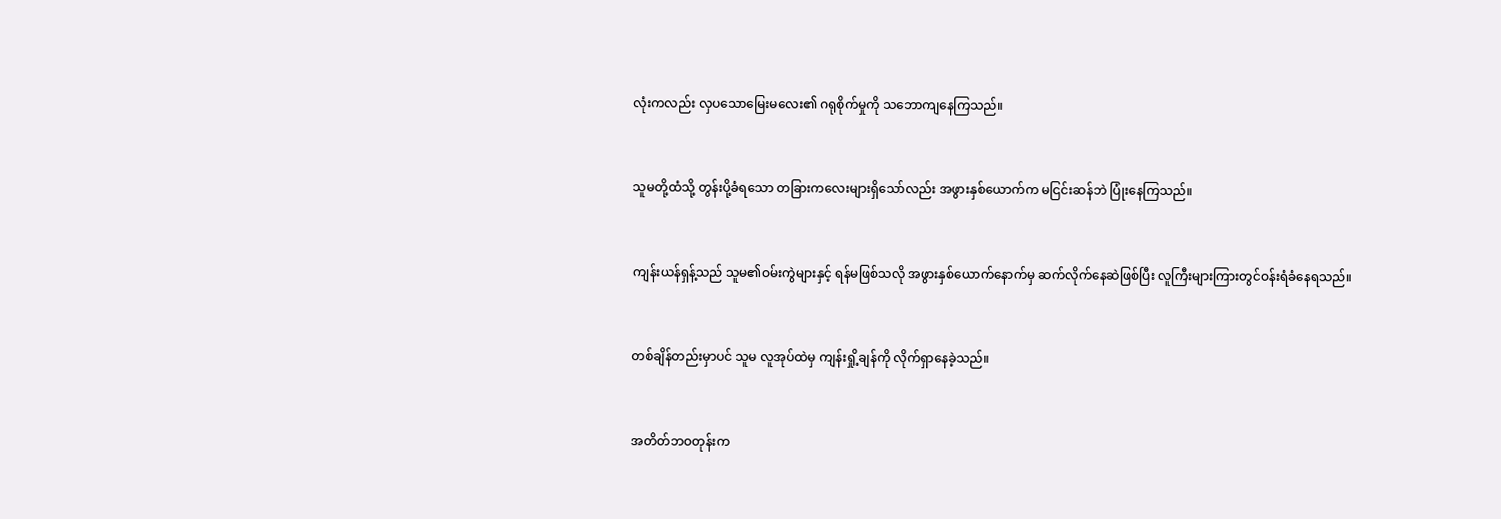လုံးကလည်း လှပသောမြေးမလေး၏ ဂရုစိုက်မှုကို သဘောကျနေကြသည်။


သူမတို့ထံသို့ တွန်းပို့ခံရသော တခြားကလေးများရှိသော်လည်း အဖွားနှစ်ယောက်က မငြင်းဆန်ဘဲ ပြုံးနေကြသည်။


ကျန်းယန်ရှန့်သည် သူမ၏ဝမ်းကွဲများနှင့် ရန်မဖြစ်သလို အဖွားနှစ်ယောက်နောက်မှ ဆက်လိုက်နေဆဲဖြစ်ပြီး လူကြီးများကြားတွင်ဝန်းရံခံနေရသည်။


တစ်ချိန်တည်းမှာပင် သူမ လူအုပ်ထဲမှ ကျန်းရှို့ချန်ကို လိုက်ရှာနေခဲ့သည်။


အတိတ်ဘဝတုန်းက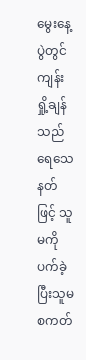မွေးနေ့ပွဲတွင် ကျန်းရှို့ချန်သည် ရေသေနတ်ဖြင့် သူမကိုပက်ခဲ့ပြီးသူမ စကတ်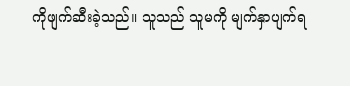ကိုဖျက်ဆီးခဲ့သည်။ သူသည် သူမကို မျက်နှာပျက်ရ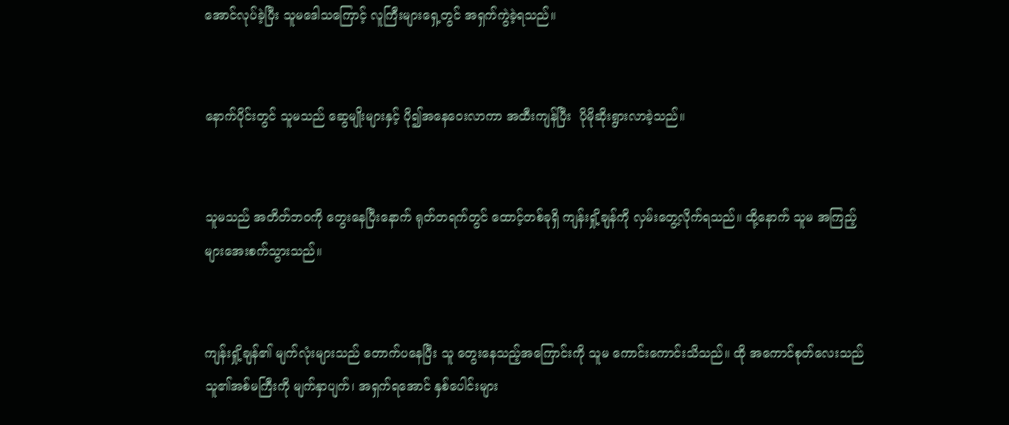အောင်လုပ်ခဲ့ပြီး သူမဒေါသကြောင့် လူကြီးများရှေ့တွင် အရှက်ကွဲခဲ့ရသည်။


နောက်ပိုင်းတွင် သူမသည် ဆွေမျိုးများနှင့် ပို၍အနေဝေးလာကာ အထီးကျန်ပြီး  ပိုမိုဆိုးရွားလာခဲ့သည်။


သူမသည် အတိတ်ဘဝကို တွေးနေပြီးနောက် ရုတ်တရက်တွင် ထောင့်တစ်ခုရှိ ကျန်းရှို့ချန်ကို လှမ်းတွေ့လိုက်ရသည်။ ထို့နောက် သူမ အကြည့်များအေးစက်သွားသည်။


ကျန်းရှို့ချန်၏ မျက်လုံးများသည် တောက်ပနေပြီး သူ တွေးနေသည့်အကြောင်းကို သူမ‌ ကောင်းကောင်းသိသည်။ ထို အကောင်စုတ်လေးသည် သူ၏အစ်မကြီးကို မျက်နှာပျက်၊ အရှက်ရအောင် နှစ်ပေါင်းများ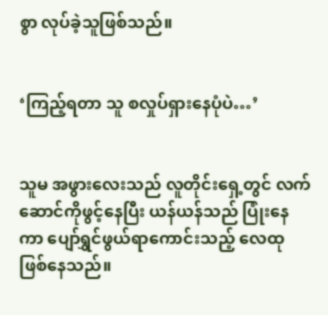စွာ လုပ်ခဲ့သူဖြစ်သည်။


‘ကြည့်ရတာ သူ စလှုပ်ရှားနေပုံပဲ…’


သူမ အဖွားလေးသည် လူတိုင်းရှေ့တွင် လက်ဆောင်ကိုဖွင့်နေပြီး ယန်ယန်သည် ပြုံးနေကာ ပျော်ရွှင်ဖွယ်ရာကောင်းသည့် လေထုဖြစ်နေသည်။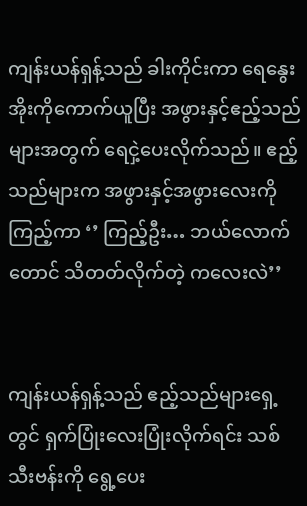ကျန်းယန်ရှန့်သည် ခါးကိုင်းကာ ရေနွေးအိုးကိုကောက်ယူပြီး အဖွားနှင့်ဧည့်သည်များအတွက် ရေငှဲ့ပေးလိုက်သည်။ ဧည့်သည်များက အဖွားနှင့်အဖွားလေးကို ကြည့်ကာ ‘’ ကြည့်ဦး… ဘယ်လောက်တောင် သိတတ်လိုက်တဲ့ ကလေးလဲ’’


ကျန်းယန်ရှန့်သည် ဧည့်သည်များရှေ့တွင် ရှက်ပြုံးလေးပြုံးလိုက်ရင်း သစ်သီးဗန်းကို ရွေ့ပေး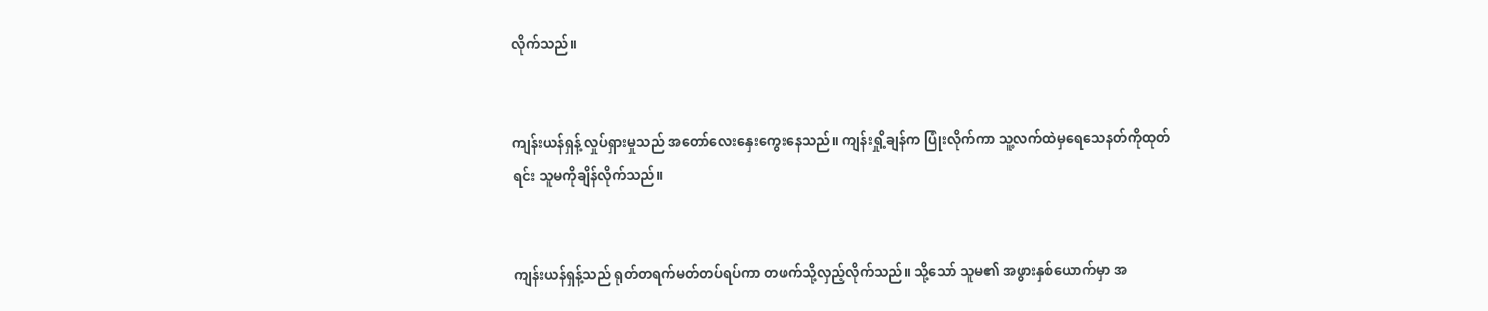လိုက်သည်။


ကျန်းယန်ရှန့် လှုပ်ရှားမှုသည် အတော်လေးနှေးကွေးနေသည်။ ကျန်းရှို့ချန်က ပြုံးလိုက်ကာ သူ့လက်ထဲမှရေသေနတ်ကိုထုတ်ရင်း သူမကိုချိန်လိုက်သည်။


ကျန်းယန်ရှန့်သည် ရုတ်တရက်မတ်တပ်ရပ်ကာ တဖက်သို့လှည့်လိုက်သည်။ သို့သော် သူမ၏ အဖွားနှစ်ယောက်မှာ အ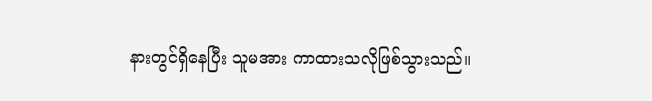နားတွင်ရှိနေပြီး သူမအား ကာထားသလိုဖြစ်သွားသည်။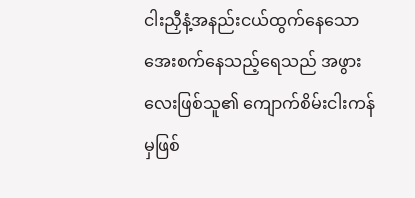ငါးညှီနံ့အနည်းငယ်ထွက်နေသော အေးစက်နေသည့်ရေသည် အဖွားလေးဖြစ်သူ၏ ကျောက်စိမ်းငါးကန်မှဖြစ်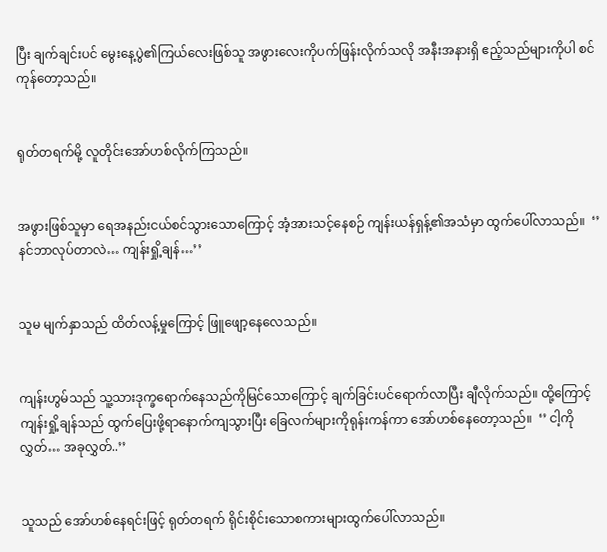ပြီး ချက်ချင်းပင် မွေးနေ့ပွဲ၏ကြယ်လေးဖြစ်သူ အဖွားလေးကိုပက်ဖြန်းလိုက်သလို အနီးအနားရှိ ဧည့်သည်များကိုပါ စင်ကုန်တော့သည်။


ရုတ်တရက်မို့ လူတိုင်းအော်ဟစ်လိုက်ကြသည်။


အဖွားဖြစ်သူမှာ ရေအနည်းငယ်စင်သွားသောကြောင့် အံ့အားသင့်နေစဉ် ကျန်းယန်ရှန့်၏အသံမှာ ထွက်ပေါ်လာသည်။  ‘’ နင်ဘာလုပ်တာလဲ… ကျန်းရှို့ချန်…’’


သူမ မျက်နှာသည် ထိတ်လန့်မှုကြောင့် ဖြူဖျော့နေလေသည်။


ကျန်းဟွမ်သည် သူ့သားဒုက္ခရောက်နေသည်ကိုမြင်သောကြောင့် ချက်ခြင်းပင်ရောက်လာပြီး ချီလိုက်သည်။ ထို့ကြောင့် ကျန်းရှို့ချန်သည် ထွက်ပြေးဖို့ရာနောက်ကျသွားပြီး ခြေလက်များကိုရုန်းကန်ကာ အော်ဟစ်နေတော့သည်။  ‘’ ငါ့ကိုလွှတ်… အခုလွှတ်..’’


သူသည် အော်ဟစ်နေရင်းဖြင့် ရုတ်တရက် ရိုင်းစိုင်းသောစကားများထွက်ပေါ်လာသည်။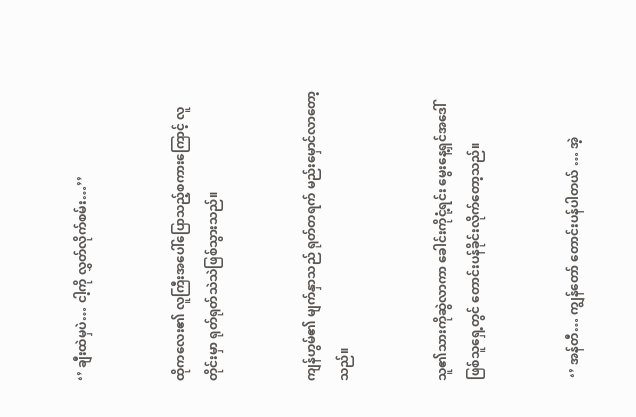‘’ ချီးထဲမှပဲ… ငါ့ကို လွှတ်လိုက်စမ်း…’’


ထိုကလေး၏ လူကြီးအပေါ်ပြောသည့်စကားကြောင့် လူတိုင်းမှာ ရုတ်ရုတ်သဲသဲဖြစ်သွားသည်။


ကျန်ဟွမ်၏ မျက်နှာသည် ရုတ်တရက် မည်းမှောင်လာတော့သည်။


သူ၏သားကိုဆွဲလာကာ ခေါင်းကိုငုံ့ရင်း မွေးနေ့ရှင်အဒေါ်ဖြစ်သူရှေ့တွင် တောင်းပန်ခိုင်းလိုက်တော့သည်။


 ‘’ အန်တီ… ကျွန်တော် တောင်းပန်ပါတယ် … အဲ့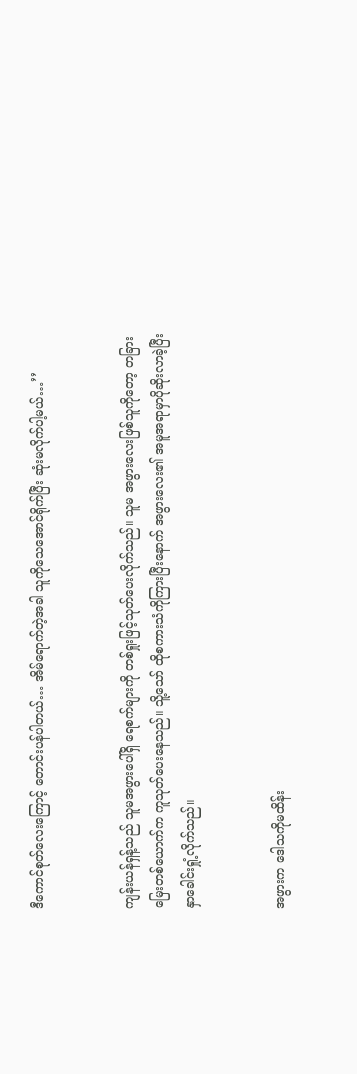ဒီကောင်စုတ်လေးကြောင့် တောင်းပန်ပါတယ်… အိမ်ရောက်တဲ့အခါ သူကိုသေအောင်ရိုက်ပြီး ဆုံးမလိုက်ပါ့မယ်…’’


ကျန်းယန်ရှန့်သည် သူမအဖွားပေါ်ရှိ ရေစက်များကို တစ်ရှုးဖြင့်သုတ်ပေးလိုက်သည်။ သူမ အဖွားလေးဖြစ်သူကိုတော့ တခြားမြေးတစ်ယောက်က ကူသုတ်ပေးနေသည်။ သိူ့သော် ထိုစကားသံကိုကြားပြီးနောက် အဖွားလေး၏ အမူအရာမှာပိုဆိုးလာခဲ့ပြီး နှာခေါင်းရှုံ့လိုက်သည်။


အဖွားက ဒေါသကိုမထိန်း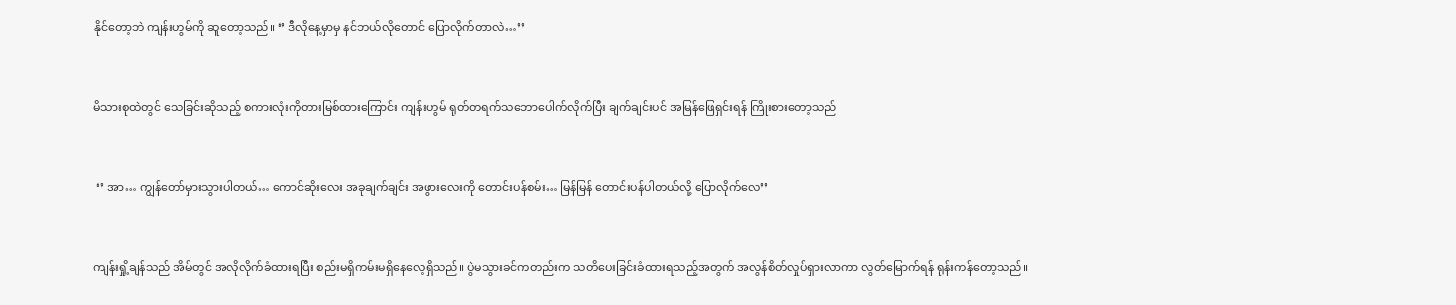နိုင်တော့ဘဲ ကျန်းဟွမ်ကို ဆူတော့သည်။ ‘’ ဒီလိုနေ့မှာမှ နင်ဘယ်လိုတောင် ပြောလိုက်တာလဲ…’’


မိသားစုထဲတွင် သေခြင်းဆိုသည့် စကားလုံးကိုတားမြစ်ထားကြောင်း ကျန်းဟွမ် ရုတ်တရက်သဘောပေါက်လိုက်ပြီး ချက်ချင်းပင် အမြန်ဖြေရှင်းရန် ကြိုးစားတော့သည်


 ‘’ အာ… ကျွန်တော်မှားသွားပါတယ်… ကောင်ဆိုးလေး အခုချက်ချင်း အဖွားလေးကို တောင်းပန်စမ်း… မြန်မြန် တောင်းပန်ပါတယ်လို့ ပြောလိုက်လေ’’


ကျန်းရှို့ချန်သည် အိမ်တွင် အလိုလိုက်ခံထားရပြီး စည်းမရှိကမ်းမရှိနေလေ့ရှိသည်။ ပွဲမသွားခင်ကတည်းက သတိပေးခြင်းခံထားရသည့်အတွက် အလွန်စိတ်လှုပ်ရှားလာကာ လွတ်မြောက်ရန် ရုန်းကန်တော့သည်။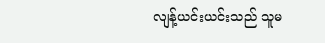လျန့်ယင်းယင်းသည် သူမ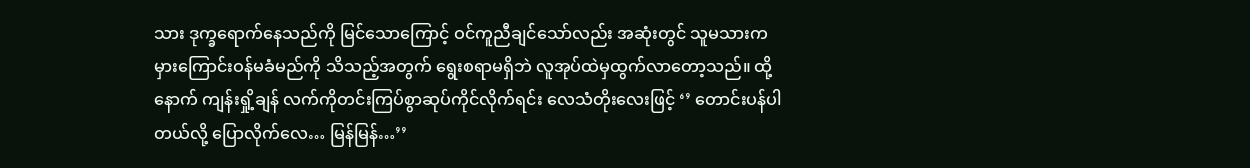သား ဒုက္ခရောက်နေသည်ကို မြင်သောကြောင့် ဝင်ကူညီချင်သော်လည်း အဆုံးတွင် သူမသားက မှားကြောင်းဝန်မခံမည်ကို သိသည့်အတွက် ရွေးစရာမရှိဘဲ လူအုပ်ထဲမှထွက်လာတော့သည်။ ထို့နောက် ကျန်းရှို့ချန် လက်ကိုတင်းကြပ်စွာဆုပ်ကိုင်လိုက်ရင်း လေသံတိုးလေးဖြင့် ‘’ တောင်းပန်ပါတယ်လို့ ပြောလိုက်လေ… မြန်မြန်…’’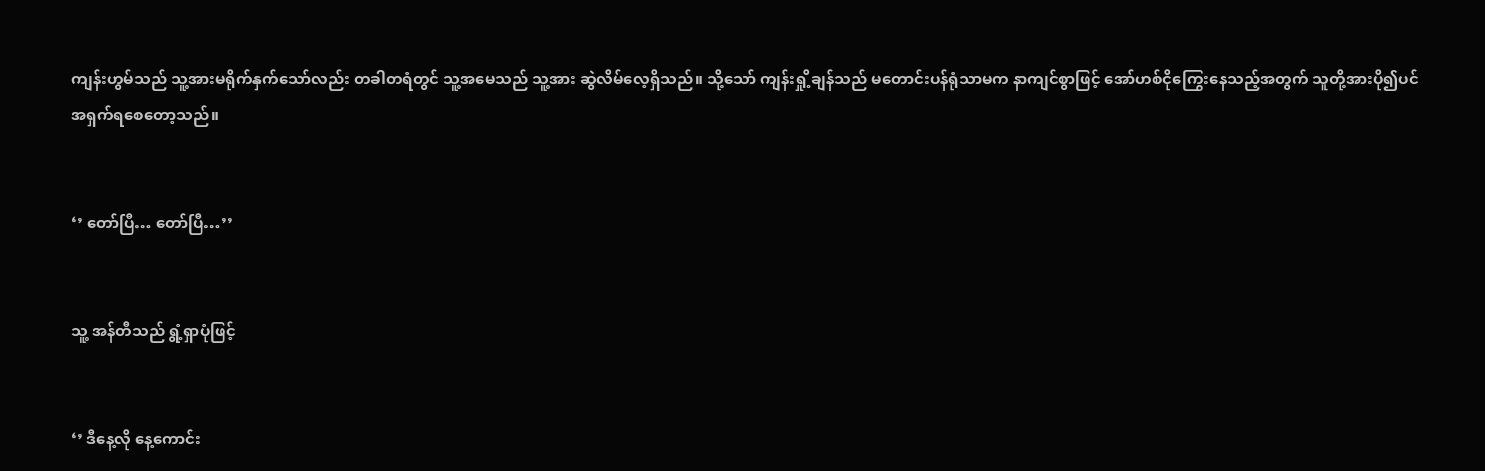ကျန်းဟွမ်သည် သူ့အားမရိုက်နှက်သော်လည်း တခါတရံတွင် သူ့အမေသည် သူ့အား ဆွဲလိမ်လေ့ရှိသည်။ သို့သော် ကျန်းရှို့ချန်သည် မတောင်းပန်ရုံသာမက နာကျင်စွာဖြင့် အော်ဟစ်ငိုကြွေးနေသည့်အတွက် သူတို့အားပို၍ပင် အရှက်ရစေတော့သည်။


‘’ တော်ပြီ… တော်ပြီ…’’


သူ့ အန်တီသည် ရွံ့ရှာပုံဖြင့်


‘’ ဒီနေ့လို နေ့ကောင်း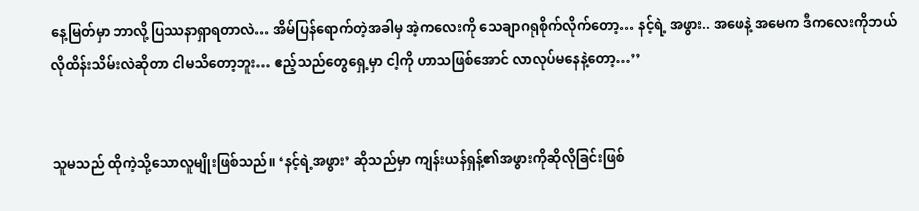နေ့မြတ်မှာ ဘာလို့ ပြဿနာရှာရတာလဲ… အိမ်ပြန်ရောက်တဲ့အခါမှ အဲ့ကလေးကို သေချာဂရုစိုက်လိုက်တော့… နင့်ရဲ့ အဖွား.. အဖေနဲ့ အမေက ဒီကလေးကိုဘယ်လိုထိန်းသိမ်းလဲဆိုတာ ငါမသိတော့ဘူး… ဧည့်သည်တွေရှေ့မှာ ငါ့ကို ဟာသဖြစ်အောင် လာလုပ်မနေနဲ့တော့…’’


သူမသည် ထိုကဲ့သို့သောလူမျိုးဖြစ်သည်။ ‘နင့်ရဲ့အဖွား’ ဆိုသည်မှာ ကျန်းယန်ရှန့်၏အဖွားကိုဆိုလိုခြင်းဖြစ်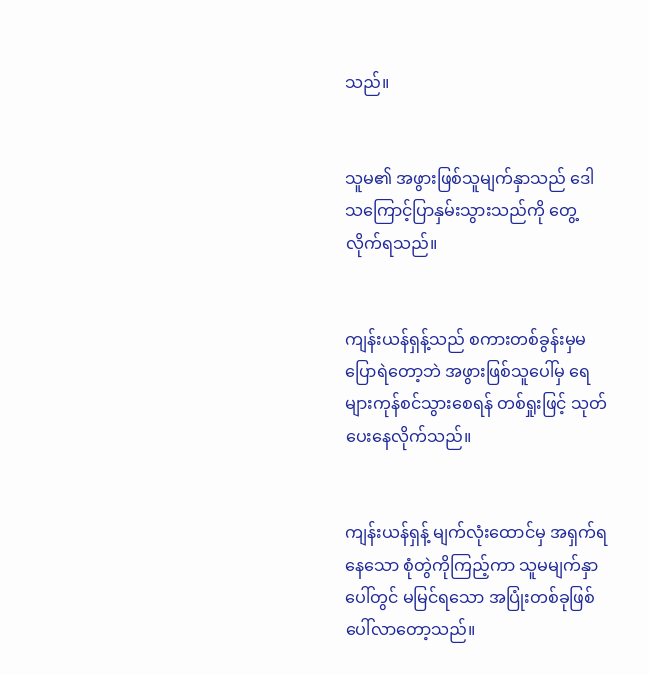သည်။


သူမ၏ အဖွားဖြစ်သူမျက်နှာသည် ဒေါသကြောင့်ပြာနှမ်းသွားသည်ကို တွေ့လိုက်ရသည်။


ကျန်းယန်ရှန့်သည် စကားတစ်ခွန်းမှမပြောရဲတော့ဘဲ အဖွားဖြစ်သူပေါ်မှ ရေများကုန်စင်သွားစေရန် တစ်ရှုးဖြင့် သုတ်ပေးနေလိုက်သည်။


ကျန်းယန်ရှန့် မျက်လုံးထောင်မှ အရှက်ရနေသော စုံတွဲကိုကြည့်ကာ သူမမျက်နှာပေါ်တွင် မမြင်ရသော အပြုံးတစ်ခုဖြစ်ပေါ်လာတော့သည်။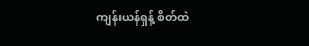ကျန်းယန်ရှန့် စိတ်ထဲ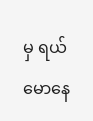မှ ရယ်မောနေ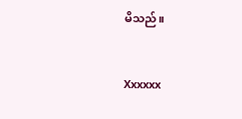မိသည်။


Xxxxxx